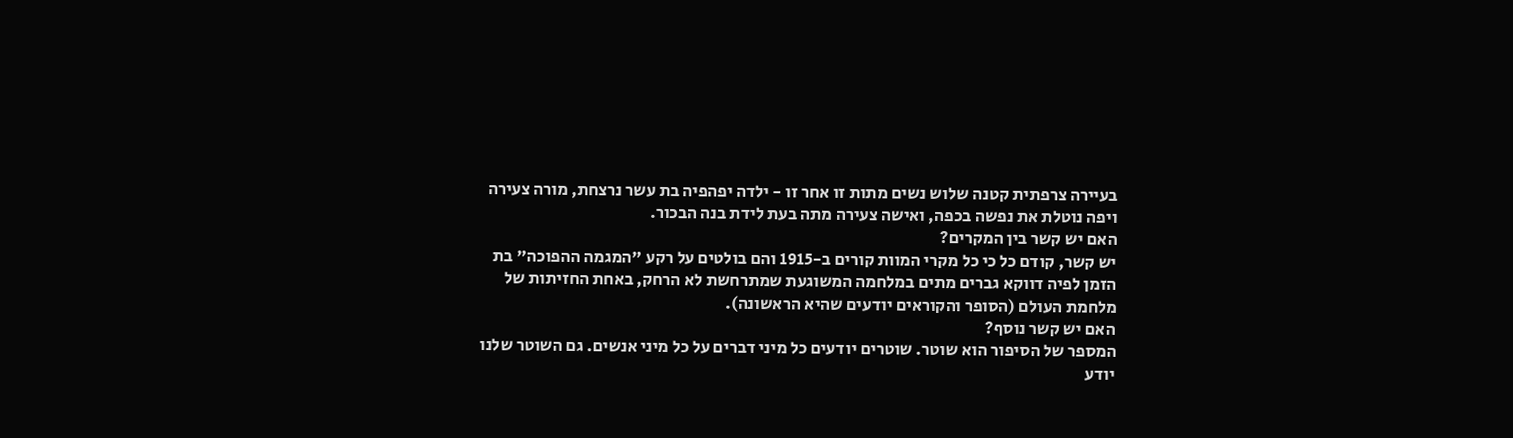בעיירה צרפתית קטנה שלוש נשים מתות זו אחר זו - ילדה יפהפיה בת עשר נרצחת, מורה צעירה ויפה נוטלת את נפשה בכפה, ואישה צעירה מתה בעת לידת בנה הבכור.
האם יש קשר בין המקרים?
יש קשר, קודם כל כי כל מקרי המוות קורים ב-1915 והם בולטים על רקע "המגמה ההפוכה" בת הזמן לפיה דווקא גברים מתים במלחמה המשוגעת שמתרחשת לא הרחק, באחת החזיתות של מלחמת העולם (הסופר והקוראים יודעים שהיא הראשונה).
האם יש קשר נוסף?
המספר של הסיפור הוא שוטר. שוטרים יודעים כל מיני דברים על כל מיני אנשים. גם השוטר שלנו יודע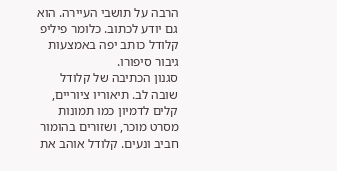הרבה על תושבי העיירה. הוא גם יודע לכתוב. כלומר פיליפ קלודל כותב יפה באמצעות גיבור סיפורו.
סגנון הכתיבה של קלודל שובה לב. תיאוריו ציוריים, קלים לדמיון כמו תמונות מסרט מוכר, ושזורים בהומור חביב ונעים. קלודל אוהב את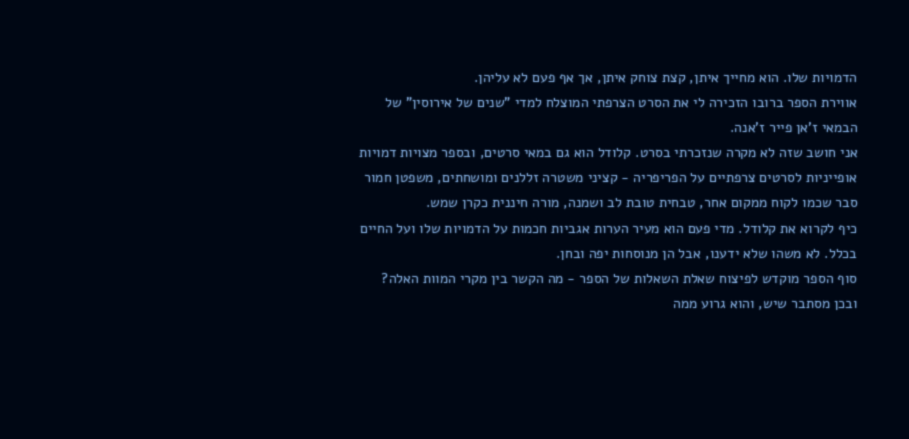הדמויות שלו. הוא מחייך איתן, קצת צוחק איתן, אך אף פעם לא עליהן.
אווירת הספר ברובו הזכירה לי את הסרט הצרפתי המוצלח למדי "שנים של אירוסין" של הבמאי ז'אן פייר ז'אנה.
אני חושב שזה לא מקרה שנזכרתי בסרט. קלודל הוא גם במאי סרטים, ובספר מצויות דמויות אופייניות לסרטים צרפתיים על הפריפריה - קציני משטרה זללנים ומושחתים, משפטן חמור סבר שכמו לקוח ממקום אחר, טבחית טובת לב ושמנה, מורה חיננית כקרן שמש.
כיף לקרוא את קלודל. מדי פעם הוא מעיר הערות אגביות חכמות על הדמויות שלו ועל החיים בכלל. לא משהו שלא ידענו, אבל הן מנוסחות יפה ובחן.
סוף הספר מוקדש לפיצוח שאלת השאלות של הספר - מה הקשר בין מקרי המוות האלה? ובכן מסתבר שיש, והוא גרוע ממה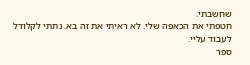שחשבתי.
חטפתי את הכאפה שלי. לא ראיתי את זה בא. נתתי לקלודל לעבוד עליי.
ספר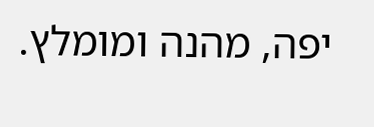יפה, מהנה ומומלץ.